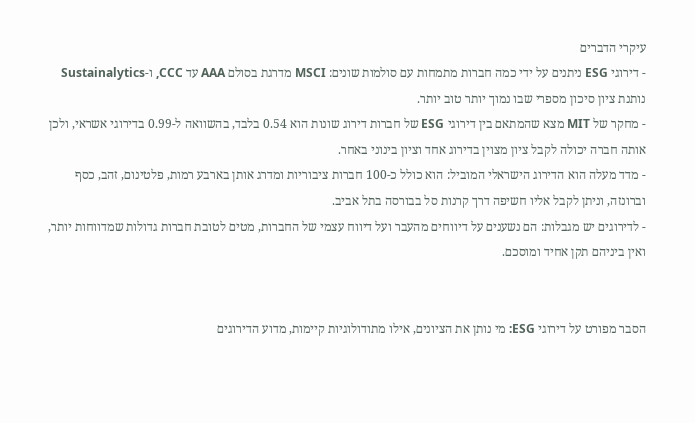עיקרי הדברים
- דירוגי ESG ניתנים על ידי כמה חברות מתמחות עם סולמות שונים: MSCI מדרגת בסולם AAA עד CCC, ו-Sustainalytics נותנת ציון סיכון מספרי שבו נמוך יותר טוב יותר.
- מחקר של MIT מצא שהמתאם בין דירוגי ESG של חברות דירוג שונות הוא 0.54 בלבד, בהשוואה ל-0.99 בדירוגי אשראי, ולכן אותה חברה יכולה לקבל ציון מצוין בדירוג אחד וציון בינוני באחר.
- מדד מעלה הוא הדירוג הישראלי המוביל: הוא כולל כ-100 חברות ציבוריות ומדרג אותן בארבע רמות, פלטינום, זהב, כסף וברונזה, וניתן לקבל אליו חשיפה דרך קרנות סל בבורסה בתל אביב.
- לדירוגים יש מגבלות: הם נשענים על דיווחים מהעבר ועל דיווח עצמי של החברות, מטים לטובת חברות גדולות שמדווחות יותר, ואין ביניהם תקן אחיד ומוסכם.


הסבר מפורט על דירוגי ESG: מי נותן את הציונים, אילו מתודולוגיות קיימות, מדוע הדירוגים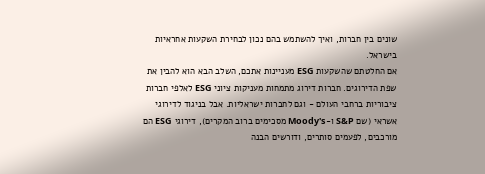שונים בין חברות, ואיך להשתמש בהם נכון לבחירת השקעות אחראיות בישראל.
אם החלטתם שהשקעות ESG מעניינות אתכם, השלב הבא הוא להבין את שפת הדירוגים. חברות דירוג מתמחות מעניקות ציוני ESG לאלפי חברות ציבוריות ברחבי העולם - וגם לחברות ישראליות. אבל בניגוד לדירוגי אשראי (שם S&P ו-Moody's מסכימים ברוב המקרים), דירוגי ESG הם מורכבים, לפעמים סותרים, ודורשים הבנה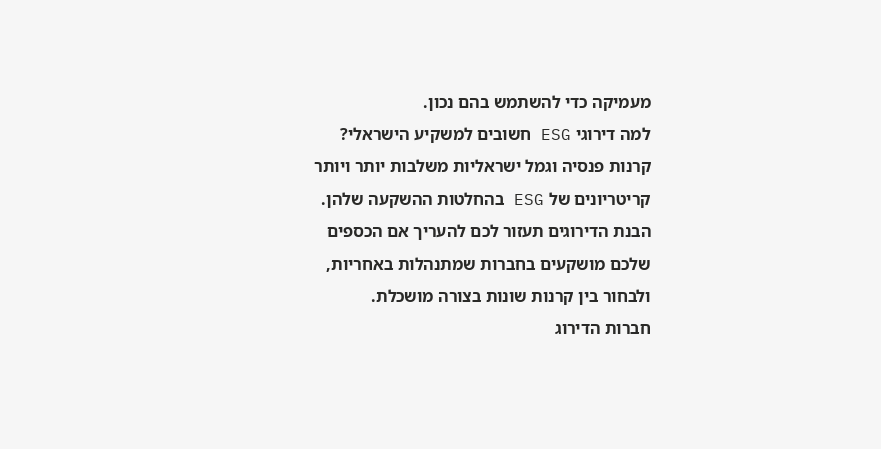מעמיקה כדי להשתמש בהם נכון.
למה דירוגי ESG חשובים למשקיע הישראלי?
קרנות פנסיה וגמל ישראליות משלבות יותר ויותר קריטריונים של ESG בהחלטות ההשקעה שלהן. הבנת הדירוגים תעזור לכם להעריך אם הכספים שלכם מושקעים בחברות שמתנהלות באחריות, ולבחור בין קרנות שונות בצורה מושכלת.
חברות הדירוג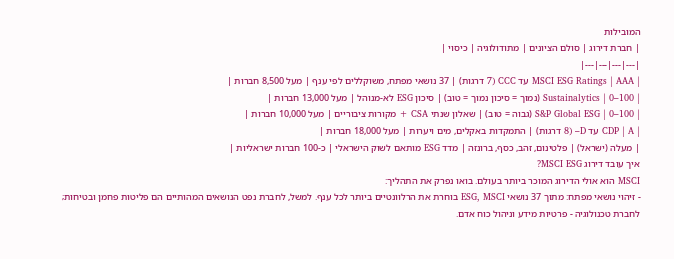המובילות
| חברת דירוג | סולם הציונים | מתודולוגיה | כיסוי |
|---|---|---|---|
| MSCI ESG Ratings | AAA עד CCC (7 דרגות) | 37 נושאי מפתח, משוקללים לפי ענף | מעל 8,500 חברות |
| Sustainalytics | 0–100 (נמוך = סיכון נמוך = טוב) | סיכון ESG לא-מנוהל | מעל 13,000 חברות |
| S&P Global ESG | 0–100 (גבוה = טוב) | שאלון שנתי CSA + מקורות ציבוריים | מעל 10,000 חברות |
| CDP | A עד D– (8 דרגות) | התמקדות באקלים, מים ויערות | מעל 18,000 חברות |
| מעלה (ישראל) | פלטינום, זהב, כסף, ברונזה | מדד ESG מותאם לשוק הישראלי | כ-100 חברות ישראליות |
איך עובד דירוג MSCI ESG?
MSCI הוא אולי הדירוג המוכר ביותר בעולם. בואו נפרק את התהליך:
- זיהוי נושאי מפתח: מתוך 37 נושאי ESG, MSCI בוחרת את הרלוונטיים ביותר לכל ענף. למשל, לחברת נפט הנושאים המהותיים הם פליטות פחמן ובטיחות; לחברת טכנולוגיה - פרטיות מידע וניהול כוח אדם.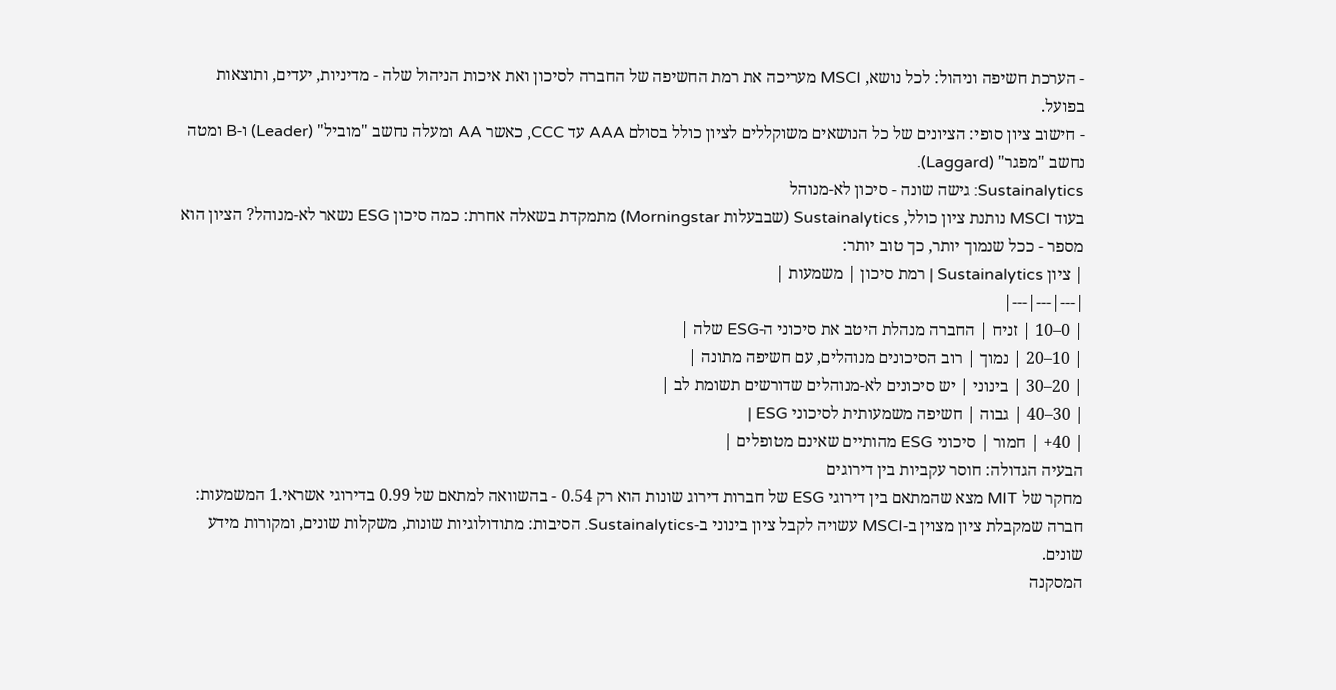- הערכת חשיפה וניהול: לכל נושא, MSCI מעריכה את רמת החשיפה של החברה לסיכון ואת איכות הניהול שלה - מדיניות, יעדים, ותוצאות בפועל.
- חישוב ציון סופי: הציונים של כל הנושאים משוקללים לציון כולל בסולם AAA עד CCC, כאשר AA ומעלה נחשב "מוביל" (Leader) ו-B ומטה נחשב "מפגר" (Laggard).
Sustainalytics: גישה שונה - סיכון לא-מנוהל
בעוד MSCI נותנת ציון כולל, Sustainalytics (שבבעלות Morningstar) מתמקדת בשאלה אחרת: כמה סיכון ESG נשאר לא-מנוהל? הציון הוא מספר - ככל שנמוך יותר, כך טוב יותר:
| ציון Sustainalytics | רמת סיכון | משמעות |
|---|---|---|
| 0–10 | זניח | החברה מנהלת היטב את סיכוני ה-ESG שלה |
| 10–20 | נמוך | רוב הסיכונים מנוהלים, עם חשיפה מתונה |
| 20–30 | בינוני | יש סיכונים לא-מנוהלים שדורשים תשומת לב |
| 30–40 | גבוה | חשיפה משמעותית לסיכוני ESG |
| 40+ | חמור | סיכוני ESG מהותיים שאינם מטופלים |
הבעיה הגדולה: חוסר עקביות בין דירוגים
מחקר של MIT מצא שהמתאם בין דירוגי ESG של חברות דירוג שונות הוא רק 0.54 - בהשוואה למתאם של 0.99 בדירוגי אשראי.1 המשמעות: חברה שמקבלת ציון מצוין ב-MSCI עשויה לקבל ציון בינוני ב-Sustainalytics. הסיבות: מתודולוגיות שונות, משקלות שונים, ומקורות מידע שונים.
המסקנה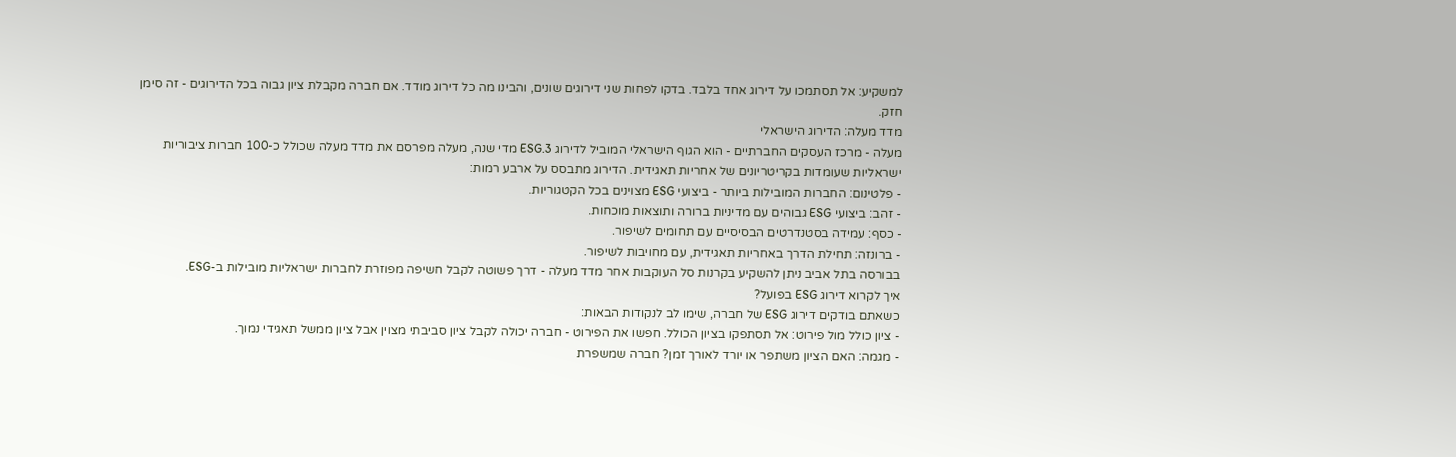למשקיע: אל תסתמכו על דירוג אחד בלבד. בדקו לפחות שני דירוגים שונים, והבינו מה כל דירוג מודד. אם חברה מקבלת ציון גבוה בכל הדירוגים - זה סימן חזק.
מדד מעלה: הדירוג הישראלי
מעלה - מרכז העסקים החברתיים - הוא הגוף הישראלי המוביל לדירוג ESG.3 מדי שנה, מעלה מפרסם את מדד מעלה שכולל כ-100 חברות ציבוריות ישראליות שעומדות בקריטריונים של אחריות תאגידית. הדירוג מתבסס על ארבע רמות:
- פלטינום: החברות המובילות ביותר - ביצועי ESG מצוינים בכל הקטגוריות.
- זהב: ביצועי ESG גבוהים עם מדיניות ברורה ותוצאות מוכחות.
- כסף: עמידה בסטנדרטים הבסיסיים עם תחומים לשיפור.
- ברונזה: תחילת הדרך באחריות תאגידית, עם מחויבות לשיפור.
בבורסה בתל אביב ניתן להשקיע בקרנות סל העוקבות אחר מדד מעלה - דרך פשוטה לקבל חשיפה מפוזרת לחברות ישראליות מובילות ב-ESG.
איך לקרוא דירוג ESG בפועל?
כשאתם בודקים דירוג ESG של חברה, שימו לב לנקודות הבאות:
- ציון כולל מול פירוט: אל תסתפקו בציון הכולל. חפשו את הפירוט - חברה יכולה לקבל ציון סביבתי מצוין אבל ציון ממשל תאגידי נמוך.
- מגמה: האם הציון משתפר או יורד לאורך זמן? חברה שמשפרת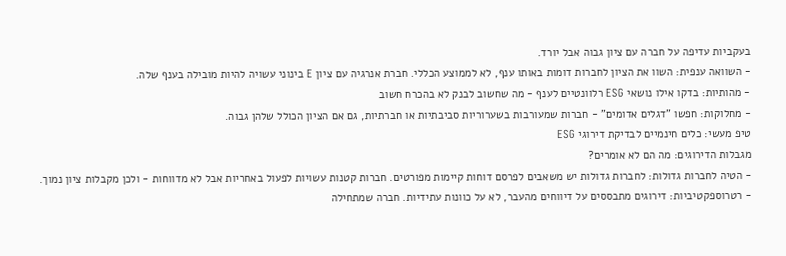בעקביות עדיפה על חברה עם ציון גבוה אבל יורד.
- השוואה ענפית: השוו את הציון לחברות דומות באותו ענף, לא לממוצע הכללי. חברת אנרגיה עם ציון E בינוני עשויה להיות מובילה בענף שלה.
- מהותיות: בדקו אילו נושאי ESG רלוונטיים לענף - מה שחשוב לבנק לא בהכרח חשוב
- מחלוקות: חפשו "דגלים אדומים" - חברות שמעורבות בשערוריות סביבתיות או חברתיות, גם אם הציון הכולל שלהן גבוה.
טיפ מעשי: כלים חינמיים לבדיקת דירוגי ESG
מגבלות הדירוגים: מה הם לא אומרים?
- הטיה לחברות גדולות: לחברות גדולות יש משאבים לפרסם דוחות קיימות מפורטים. חברות קטנות עשויות לפעול באחריות אבל לא מדווחות - ולכן מקבלות ציון נמוך.
- רטרוספקטיביות: דירוגים מתבססים על דיווחים מהעבר, לא על כוונות עתידיות. חברה שמתחילה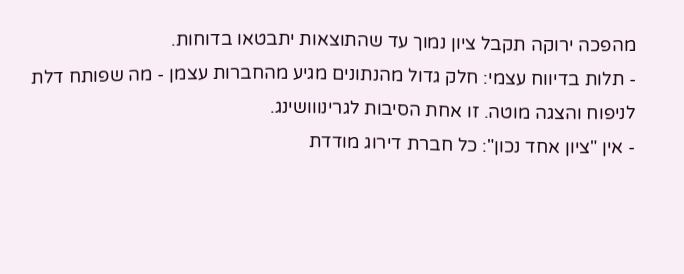מהפכה ירוקה תקבל ציון נמוך עד שהתוצאות יתבטאו בדוחות.
- תלות בדיווח עצמי: חלק גדול מהנתונים מגיע מהחברות עצמן - מה שפותח דלת לניפוח והצגה מוטה. זו אחת הסיבות לגרינווושינג.
- אין "ציון אחד נכון": כל חברת דירוג מודדת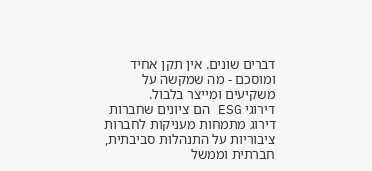דברים שונים. אין תקן אחיד ומוסכם - מה שמקשה על משקיעים ומייצר בלבול.
דירוגי ESG הם ציונים שחברות דירוג מתמחות מעניקות לחברות ציבוריות על התנהלות סביבתית, חברתית וממשל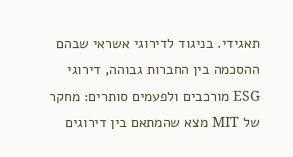תאגידי. בניגוד לדירוגי אשראי שבהם ההסכמה בין החברות גבוהה, דירוגי ESG מורכבים ולפעמים סותרים: מחקר של MIT מצא שהמתאם בין דירוגים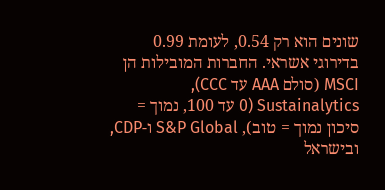שונים הוא רק 0.54, לעומת 0.99 בדירוגי אשראי. החברות המובילות הן MSCI (סולם AAA עד CCC), Sustainalytics (0 עד 100, נמוך = סיכון נמוך = טוב), S&P Global ו-CDP, ובישראל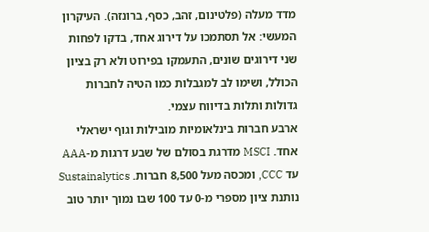מדד מעלה (פלטינום, זהב, כסף, ברונזה). העיקרון המעשי: אל תסתמכו על דירוג אחד, בדקו לפחות שני דירוגים שונים, התעמקו בפירוט ולא רק בציון הכולל, ושימו לב למגבלות כמו הטיה לחברות גדולות ותלות בדיווח עצמי.
ארבע חברות בינלאומיות מובילות וגוף ישראלי אחד. MSCI מדרגת בסולם של שבע דרגות מ-AAA עד CCC, ומכסה מעל 8,500 חברות. Sustainalytics נותנת ציון מספרי מ-0 עד 100 שבו נמוך יותר טוב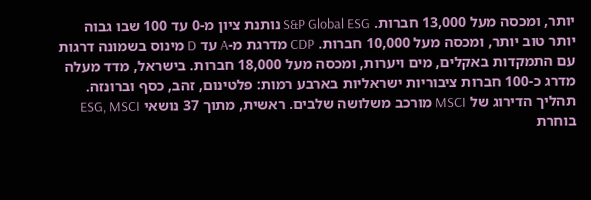יותר, ומכסה מעל 13,000 חברות. S&P Global ESG נותנת ציון מ-0 עד 100 שבו גבוה יותר טוב יותר, ומכסה מעל 10,000 חברות. CDP מדרגת מ-A עד D מינוס בשמונה דרגות עם התמקדות באקלים, מים ויערות, ומכסה מעל 18,000 חברות. בישראל, מדד מעלה מדרג כ-100 חברות ציבוריות ישראליות בארבע רמות: פלטינום, זהב, כסף וברונזה.
תהליך הדירוג של MSCI מורכב משלושה שלבים. ראשית, מתוך 37 נושאי ESG, MSCI בוחרת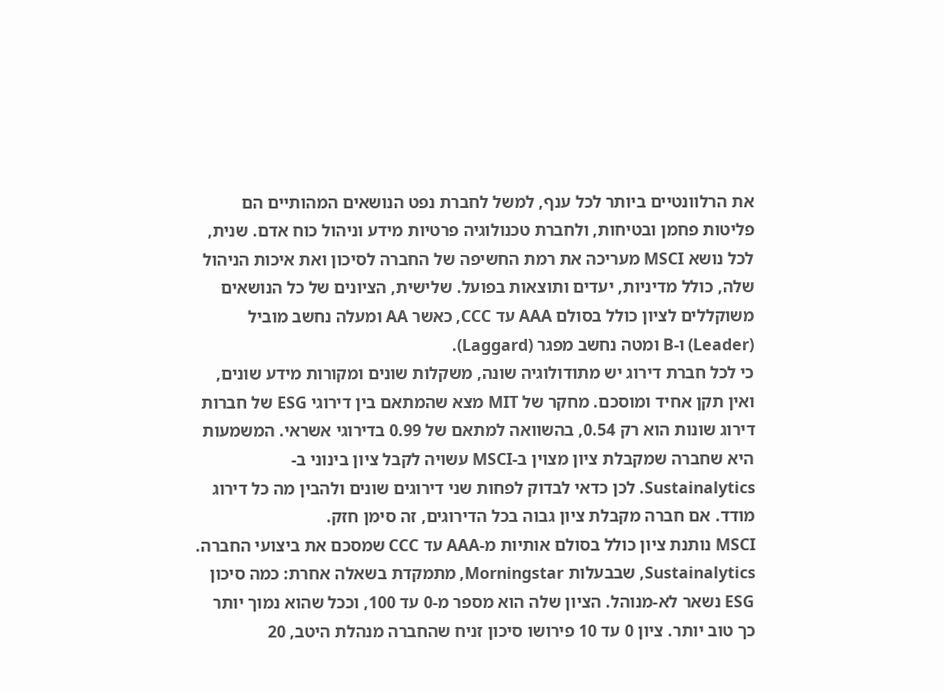את הרלוונטיים ביותר לכל ענף, למשל לחברת נפט הנושאים המהותיים הם פליטות פחמן ובטיחות, ולחברת טכנולוגיה פרטיות מידע וניהול כוח אדם. שנית, לכל נושא MSCI מעריכה את רמת החשיפה של החברה לסיכון ואת איכות הניהול שלה, כולל מדיניות, יעדים ותוצאות בפועל. שלישית, הציונים של כל הנושאים משוקללים לציון כולל בסולם AAA עד CCC, כאשר AA ומעלה נחשב מוביל (Leader) ו-B ומטה נחשב מפגר (Laggard).
כי לכל חברת דירוג יש מתודולוגיה שונה, משקלות שונים ומקורות מידע שונים, ואין תקן אחיד ומוסכם. מחקר של MIT מצא שהמתאם בין דירוגי ESG של חברות דירוג שונות הוא רק 0.54, בהשוואה למתאם של 0.99 בדירוגי אשראי. המשמעות היא שחברה שמקבלת ציון מצוין ב-MSCI עשויה לקבל ציון בינוני ב-Sustainalytics. לכן כדאי לבדוק לפחות שני דירוגים שונים ולהבין מה כל דירוג מודד. אם חברה מקבלת ציון גבוה בכל הדירוגים, זה סימן חזק.
MSCI נותנת ציון כולל בסולם אותיות מ-AAA עד CCC שמסכם את ביצועי החברה. Sustainalytics, שבבעלות Morningstar, מתמקדת בשאלה אחרת: כמה סיכון ESG נשאר לא-מנוהל. הציון שלה הוא מספר מ-0 עד 100, וככל שהוא נמוך יותר כך טוב יותר. ציון 0 עד 10 פירושו סיכון זניח שהחברה מנהלת היטב, 20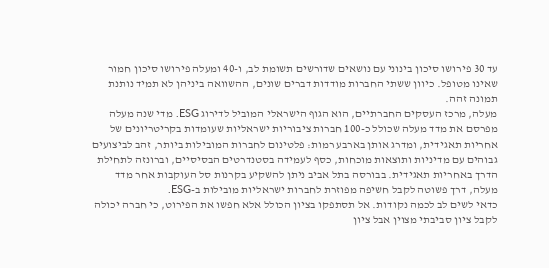עד 30 פירושו סיכון בינוני עם נושאים שדורשים תשומת לב, ו-40 ומעלה פירושו סיכון חמור שאינו מטופל. כיוון ששתי החברות מודדות דברים שונים, ההשוואה ביניהן לא תמיד נותנת תמונה זהה.
מעלה, מרכז העסקים החברתיים, הוא הגוף הישראלי המוביל לדירוג ESG. מדי שנה מעלה מפרסם את מדד מעלה שכולל כ-100 חברות ציבוריות ישראליות שעומדות בקריטריונים של אחריות תאגידית, ומדרג אותן בארבע רמות: פלטינום לחברות המובילות ביותר, זהב לביצועים גבוהים עם מדיניות ותוצאות מוכחות, כסף לעמידה בסטנדרטים הבסיסיים, וברונזה לתחילת הדרך באחריות תאגידית. בבורסה בתל אביב ניתן להשקיע בקרנות סל העוקבות אחר מדד מעלה, דרך פשוטה לקבל חשיפה מפוזרת לחברות ישראליות מובילות ב-ESG.
כדאי לשים לב לכמה נקודות. אל תסתפקו בציון הכולל אלא חפשו את הפירוט, כי חברה יכולה לקבל ציון סביבתי מצוין אבל ציון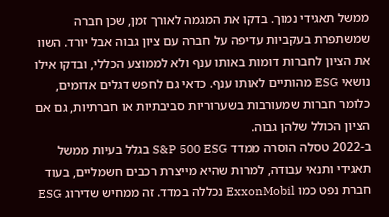ממשל תאגידי נמוך. בדקו את המגמה לאורך זמן, שכן חברה שמשתפרת בעקביות עדיפה על חברה עם ציון גבוה אבל יורד. השוו את הציון לחברות דומות באותו ענף ולא לממוצע הכללי, ובדקו אילו נושאי ESG מהותיים לאותו ענף. כדאי גם לחפש דגלים אדומים, כלומר חברות שמעורבות בשערוריות סביבתיות או חברתיות, גם אם הציון הכולל שלהן גבוה.
ב-2022 טסלה הוסרה ממדד S&P 500 ESG בגלל בעיות ממשל תאגידי ותנאי עבודה, למרות שהיא מייצרת רכבים חשמליים, בעוד חברת נפט כמו ExxonMobil נכללה במדד. זה ממחיש שדירוג ESG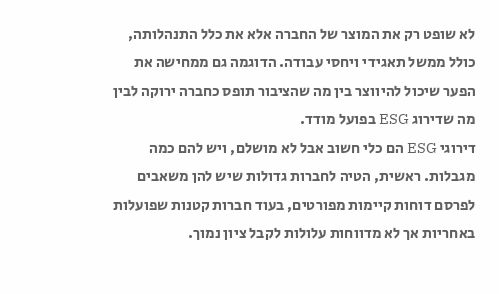לא שופט רק את המוצר של החברה אלא את כלל התנהלותה, כולל ממשל תאגידי ויחסי עבודה. הדוגמה גם ממחישה את הפער שיכול להיווצר בין מה שהציבור תופס כחברה ירוקה לבין מה שדירוג ESG בפועל מודד.
דירוגי ESG הם כלי חשוב אבל לא מושלם, ויש להם כמה מגבלות. ראשית, הטיה לחברות גדולות שיש להן משאבים לפרסם דוחות קיימות מפורטים, בעוד חברות קטנות שפועלות באחריות אך לא מדווחות עלולות לקבל ציון נמוך.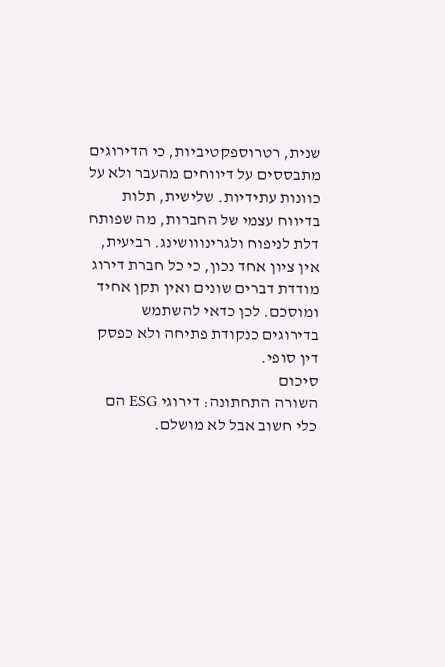שנית, רטרוספקטיביות, כי הדירוגים מתבססים על דיווחים מהעבר ולא על כוונות עתידיות. שלישית, תלות בדיווח עצמי של החברות, מה שפותח דלת לניפוח ולגרינווושינג. רביעית, אין ציון אחד נכון, כי כל חברת דירוג מודדת דברים שונים ואין תקן אחיד ומוסכם. לכן כדאי להשתמש בדירוגים כנקודת פתיחה ולא כפסק דין סופי.
סיכום
השורה התחתונה: דירוגי ESG הם כלי חשוב אבל לא מושלם.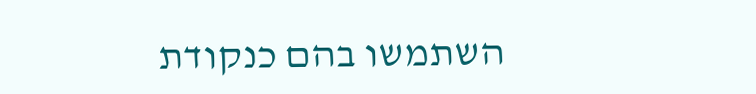השתמשו בהם כנקודת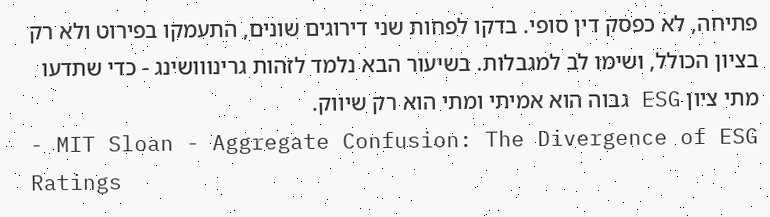פתיחה, לא כפסק דין סופי. בדקו לפחות שני דירוגים שונים, התעמקו בפירוט ולא רק בציון הכולל, ושימו לב למגבלות. בשיעור הבא נלמד לזהות גרינווושינג - כדי שתדעו מתי ציון ESG גבוה הוא אמיתי ומתי הוא רק שיווק.
- MIT Sloan - Aggregate Confusion: The Divergence of ESG Ratings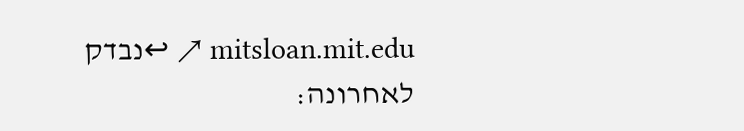mitsloan.mit.edu ↗ ↩נבדק לאחרונה: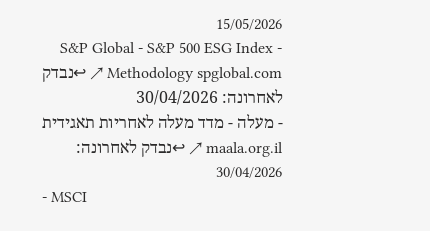15/05/2026
- S&P Global - S&P 500 ESG Index Methodology spglobal.com ↗ ↩נבדק לאחרונה: 30/04/2026
- מעלה - מדד מעלה לאחריות תאגידית maala.org.il ↗ ↩נבדק לאחרונה: 30/04/2026
- MSCI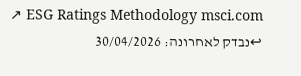ESG Ratings Methodology msci.com ↗ ↩נבדק לאחרונה: 30/04/2026